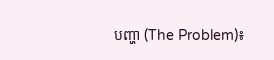បញ្ហា (The Problem)៖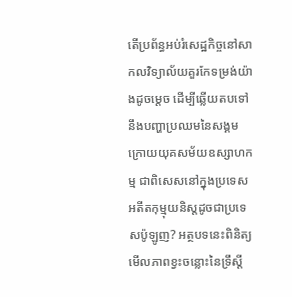តើប្រព័ន្ធអប់រំសេដ្ឋកិច្ចនៅសាកលវិទ្យាល័យគួរកែទម្រង់យ៉ាងដូចម្តេច ដើម្បីឆ្លើយតបទៅនឹងបញ្ហាប្រឈមនៃសង្គមក្រោយយុគសម័យឧស្សាហកម្ម ជាពិសេសនៅក្នុងប្រទេសអតីតកុម្មុយនិស្តដូចជាប្រទេសប៉ូឡូញ? អត្ថបទនេះពិនិត្យមើលភាពខ្វះចន្លោះនៃទ្រឹស្តី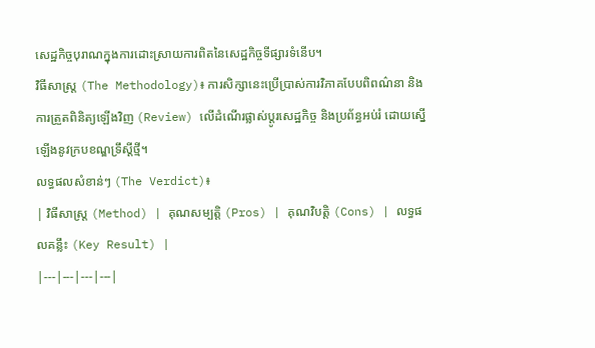សេដ្ឋកិច្ចបុរាណក្នុងការដោះស្រាយការពិតនៃសេដ្ឋកិច្ចទីផ្សារទំនើប។
វិធីសាស្ត្រ (The Methodology)៖ ការសិក្សានេះប្រើប្រាស់ការវិភាគបែបពិពណ៌នា និងការត្រួតពិនិត្យឡើងវិញ (Review) លើដំណើរផ្លាស់ប្តូរសេដ្ឋកិច្ច និងប្រព័ន្ធអប់រំ ដោយស្នើឡើងនូវក្របខណ្ឌទ្រឹស្តីថ្មី។
លទ្ធផលសំខាន់ៗ (The Verdict)៖
| វិធីសាស្ត្រ (Method) | គុណសម្បត្តិ (Pros) | គុណវិបត្តិ (Cons) | លទ្ធផលគន្លឹះ (Key Result) |
|---|---|---|---|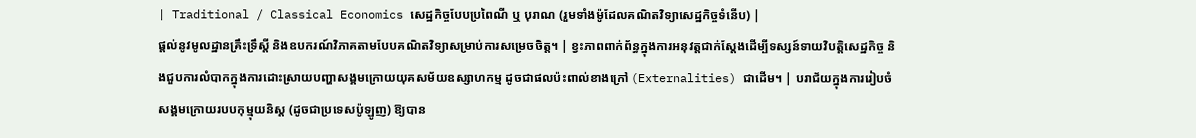| Traditional / Classical Economics សេដ្ឋកិច្ចបែបប្រពៃណី ឬ បុរាណ (រួមទាំងម៉ូដែលគណិតវិទ្យាសេដ្ឋកិច្ចទំនើប) |
ផ្តល់នូវមូលដ្ឋានគ្រឹះទ្រឹស្តី និងឧបករណ៍វិភាគតាមបែបគណិតវិទ្យាសម្រាប់ការសម្រេចចិត្ត។ | ខ្វះភាពពាក់ព័ន្ធក្នុងការអនុវត្តជាក់ស្តែងដើម្បីទស្សន៍ទាយវិបត្តិសេដ្ឋកិច្ច និងជួបការលំបាកក្នុងការដោះស្រាយបញ្ហាសង្គមក្រោយយុគសម័យឧស្សាហកម្ម ដូចជាផលប៉ះពាល់ខាងក្រៅ (Externalities) ជាដើម។ | បរាជ័យក្នុងការរៀបចំសង្គមក្រោយរបបកុម្មុយនិស្ត (ដូចជាប្រទេសប៉ូឡូញ) ឱ្យបាន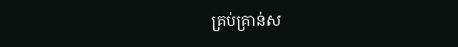គ្រប់គ្រាន់ស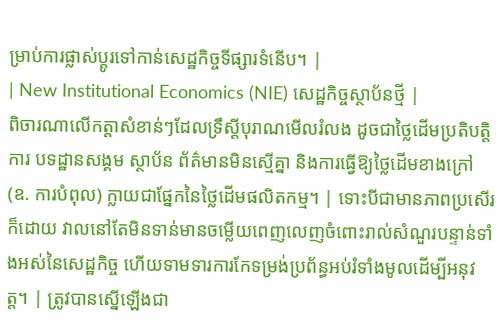ម្រាប់ការផ្លាស់ប្តូរទៅកាន់សេដ្ឋកិច្ចទីផ្សារទំនើប។ |
| New Institutional Economics (NIE) សេដ្ឋកិច្ចស្ថាប័នថ្មី |
ពិចារណាលើកត្តាសំខាន់ៗដែលទ្រឹស្តីបុរាណមើលរំលង ដូចជាថ្លៃដើមប្រតិបត្តិការ បទដ្ឋានសង្គម ស្ថាប័ន ព័ត៌មានមិនស្មើគ្នា និងការធ្វើឱ្យថ្លៃដើមខាងក្រៅ (ឧ. ការបំពុល) ក្លាយជាផ្នែកនៃថ្លៃដើមផលិតកម្ម។ | ទោះបីជាមានភាពប្រសើរក៏ដោយ វាលនៅតែមិនទាន់មានចម្លើយពេញលេញចំពោះរាល់សំណួរបន្ទាន់ទាំងអស់នៃសេដ្ឋកិច្ច ហើយទាមទារការកែទម្រង់ប្រព័ន្ធអប់រំទាំងមូលដើម្បីអនុវត្ត។ | ត្រូវបានស្នើឡើងជា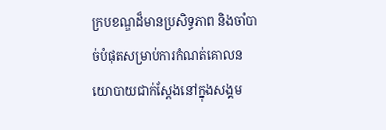ក្របខណ្ឌដ៏មានប្រសិទ្ធភាព និងចាំបាច់បំផុតសម្រាប់ការកំណត់គោលនយោបាយជាក់ស្តែងនៅក្នុងសង្គម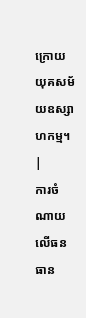ក្រោយយុគសម័យឧស្សាហកម្ម។ |
ការចំណាយលើធនធាន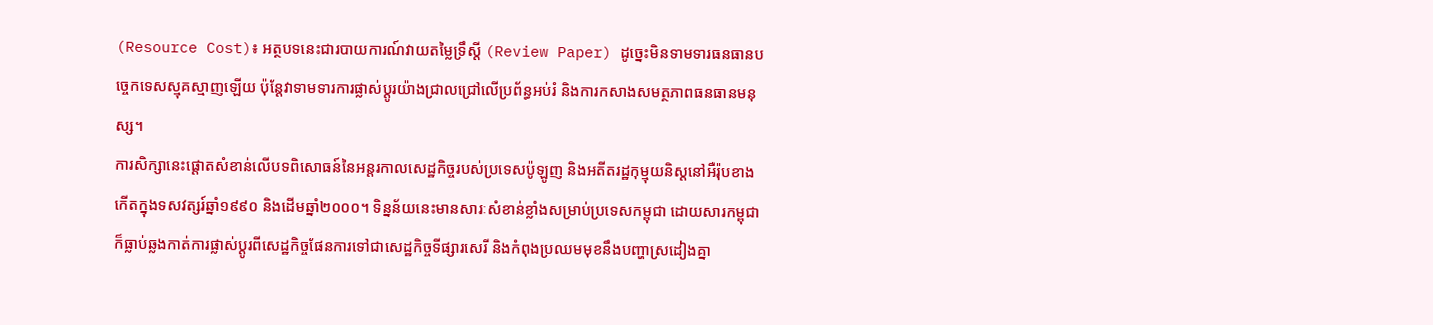(Resource Cost)៖ អត្ថបទនេះជារបាយការណ៍វាយតម្លៃទ្រឹស្តី (Review Paper) ដូច្នេះមិនទាមទារធនធានបច្ចេកទេសស្មុគស្មាញឡើយ ប៉ុន្តែវាទាមទារការផ្លាស់ប្តូរយ៉ាងជ្រាលជ្រៅលើប្រព័ន្ធអប់រំ និងការកសាងសមត្ថភាពធនធានមនុស្ស។
ការសិក្សានេះផ្តោតសំខាន់លើបទពិសោធន៍នៃអន្តរកាលសេដ្ឋកិច្ចរបស់ប្រទេសប៉ូឡូញ និងអតីតរដ្ឋកុម្មុយនិស្តនៅអឺរ៉ុបខាងកើតក្នុងទសវត្សរ៍ឆ្នាំ១៩៩០ និងដើមឆ្នាំ២០០០។ ទិន្នន័យនេះមានសារៈសំខាន់ខ្លាំងសម្រាប់ប្រទេសកម្ពុជា ដោយសារកម្ពុជាក៏ធ្លាប់ឆ្លងកាត់ការផ្លាស់ប្តូរពីសេដ្ឋកិច្ចផែនការទៅជាសេដ្ឋកិច្ចទីផ្សារសេរី និងកំពុងប្រឈមមុខនឹងបញ្ហាស្រដៀងគ្នា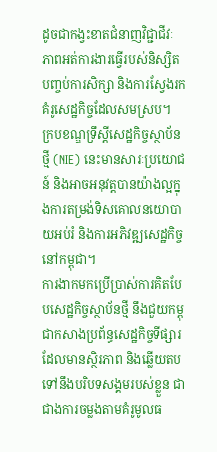ដូចជាកង្វះខាតជំនាញវិជ្ជាជីវៈ ភាពអត់ការងារធ្វើរបស់និស្សិតបញ្ចប់ការសិក្សា និងការស្វែងរកគំរូសេដ្ឋកិច្ចដែលសមស្រប។
ក្របខណ្ឌទ្រឹស្តីសេដ្ឋកិច្ចស្ថាប័នថ្មី (NIE) នេះមានសារៈប្រយោជន៍ និងអាចអនុវត្តបានយ៉ាងល្អក្នុងការតម្រង់ទិសគោលនយោបាយអប់រំ និងការអភិវឌ្ឍសេដ្ឋកិច្ចនៅកម្ពុជា។
ការងាកមកប្រើប្រាស់ការគិតបែបសេដ្ឋកិច្ចស្ថាប័នថ្មី នឹងជួយកម្ពុជាកសាងប្រព័ន្ធសេដ្ឋកិច្ចទីផ្សារដែលមានស្ថិរភាព និងឆ្លើយតបទៅនឹងបរិបទសង្គមរបស់ខ្លួន ជាជាងការចម្លងតាមគំរូមូលធ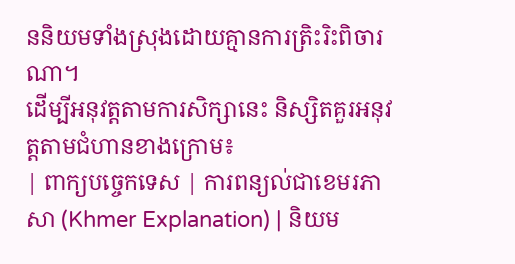ននិយមទាំងស្រុងដោយគ្មានការត្រិះរិះពិចារណា។
ដើម្បីអនុវត្តតាមការសិក្សានេះ និស្សិតគួរអនុវត្តតាមជំហានខាងក្រោម៖
| ពាក្យបច្ចេកទេស | ការពន្យល់ជាខេមរភាសា (Khmer Explanation) | និយម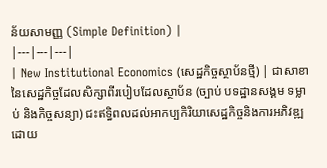ន័យសាមញ្ញ (Simple Definition) |
|---|---|---|
| New Institutional Economics (សេដ្ឋកិច្ចស្ថាប័នថ្មី) | ជាសាខានៃសេដ្ឋកិច្ចដែលសិក្សាពីរបៀបដែលស្ថាប័ន (ច្បាប់ បទដ្ឋានសង្គម ទម្លាប់ និងកិច្ចសន្យា) ជះឥទ្ធិពលដល់អាកប្បកិរិយាសេដ្ឋកិច្ចនិងការអភិវឌ្ឍ ដោយ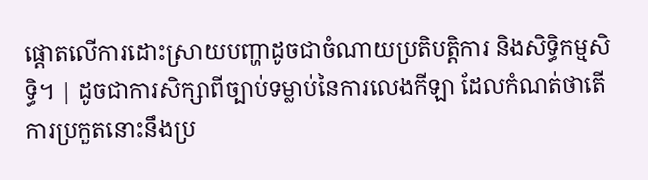ផ្តោតលើការដោះស្រាយបញ្ហាដូចជាចំណាយប្រតិបត្តិការ និងសិទ្ធិកម្មសិទ្ធិ។ | ដូចជាការសិក្សាពីច្បាប់ទម្លាប់នៃការលេងកីឡា ដែលកំណត់ថាតើការប្រកួតនោះនឹងប្រ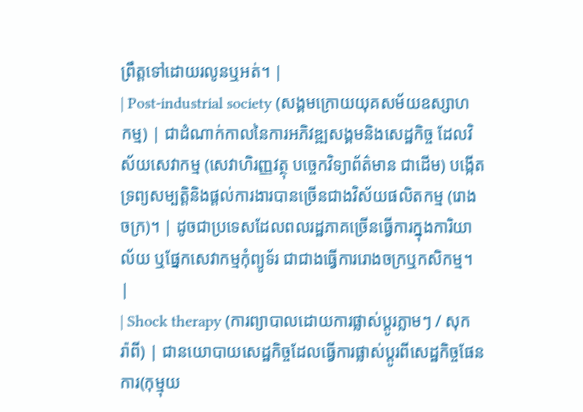ព្រឹត្តទៅដោយរលូនឬអត់។ |
| Post-industrial society (សង្គមក្រោយយុគសម័យឧស្សាហកម្ម) | ជាដំណាក់កាលនៃការអភិវឌ្ឍសង្គមនិងសេដ្ឋកិច្ច ដែលវិស័យសេវាកម្ម (សេវាហិរញ្ញវត្ថុ បច្ចេកវិទ្យាព័ត៌មាន ជាដើម) បង្កើតទ្រព្យសម្បត្តិនិងផ្តល់ការងារបានច្រើនជាងវិស័យផលិតកម្ម (រោងចក្រ)។ | ដូចជាប្រទេសដែលពលរដ្ឋភាគច្រើនធ្វើការក្នុងការិយាល័យ ឬផ្នែកសេវាកម្មកុំព្យូទ័រ ជាជាងធ្វើការរោងចក្រឬកសិកម្ម។ |
| Shock therapy (ការព្យាបាលដោយការផ្លាស់ប្តូរភ្លាមៗ / សុករ៉ាពី) | ជានយោបាយសេដ្ឋកិច្ចដែលធ្វើការផ្លាស់ប្តូរពីសេដ្ឋកិច្ចផែនការ(កុម្មុយ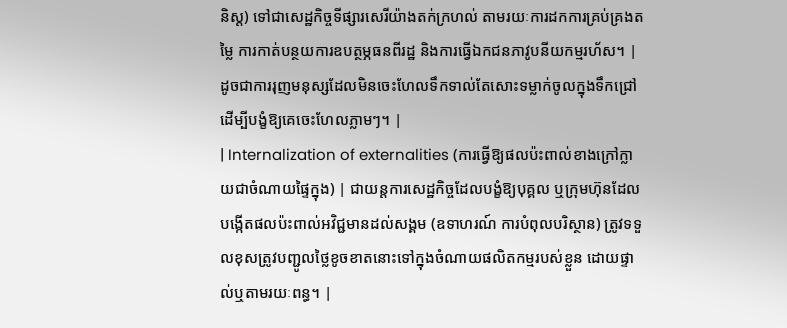និស្ត) ទៅជាសេដ្ឋកិច្ចទីផ្សារសេរីយ៉ាងតក់ក្រហល់ តាមរយៈការដកការគ្រប់គ្រងតម្លៃ ការកាត់បន្ថយការឧបត្ថម្ភធនពីរដ្ឋ និងការធ្វើឯកជនភាវូបនីយកម្មរហ័ស។ | ដូចជាការរុញមនុស្សដែលមិនចេះហែលទឹកទាល់តែសោះទម្លាក់ចូលក្នុងទឹកជ្រៅ ដើម្បីបង្ខំឱ្យគេចេះហែលភ្លាមៗ។ |
| Internalization of externalities (ការធ្វើឱ្យផលប៉ះពាល់ខាងក្រៅក្លាយជាចំណាយផ្ទៃក្នុង) | ជាយន្តការសេដ្ឋកិច្ចដែលបង្ខំឱ្យបុគ្គល ឬក្រុមហ៊ុនដែលបង្កើតផលប៉ះពាល់អវិជ្ជមានដល់សង្គម (ឧទាហរណ៍ ការបំពុលបរិស្ថាន) ត្រូវទទួលខុសត្រូវបញ្ជូលថ្លៃខូចខាតនោះទៅក្នុងចំណាយផលិតកម្មរបស់ខ្លួន ដោយផ្ទាល់ឬតាមរយៈពន្ធ។ |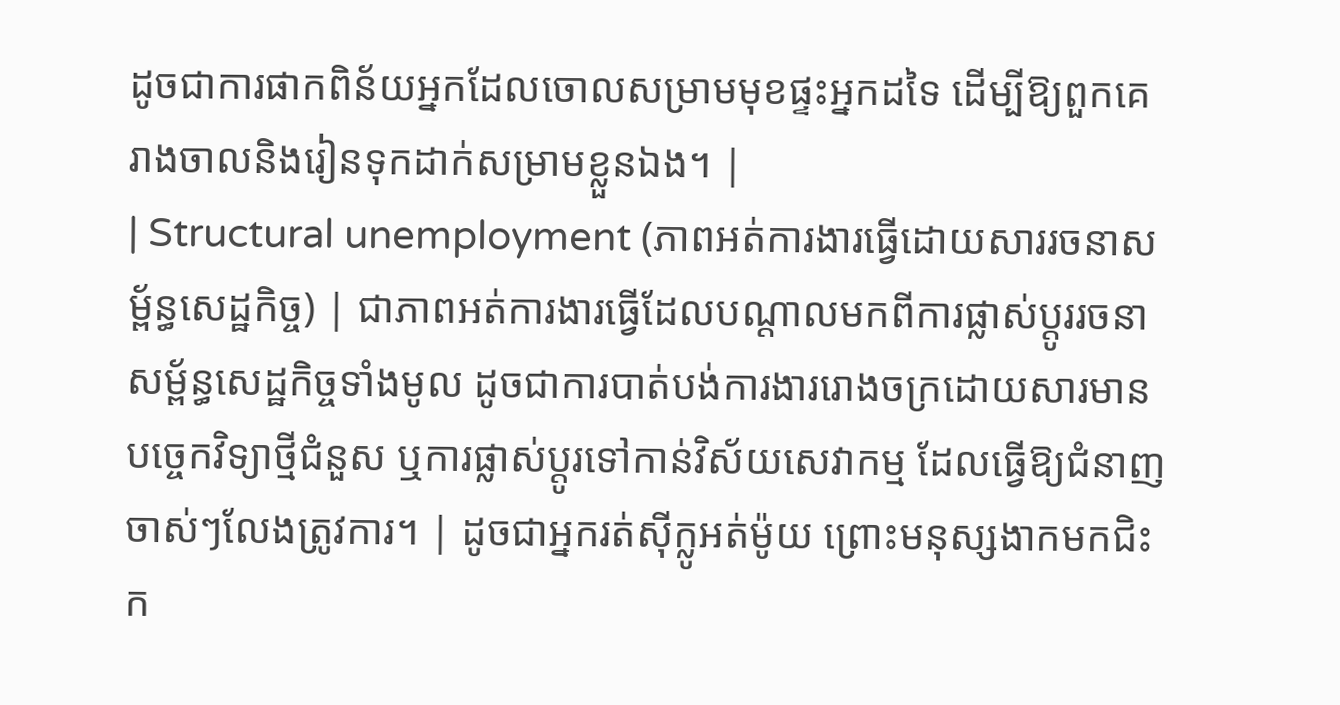ដូចជាការផាកពិន័យអ្នកដែលចោលសម្រាមមុខផ្ទះអ្នកដទៃ ដើម្បីឱ្យពួកគេរាងចាលនិងរៀនទុកដាក់សម្រាមខ្លួនឯង។ |
| Structural unemployment (ភាពអត់ការងារធ្វើដោយសាររចនាសម្ព័ន្ធសេដ្ឋកិច្ច) | ជាភាពអត់ការងារធ្វើដែលបណ្តាលមកពីការផ្លាស់ប្តូររចនាសម្ព័ន្ធសេដ្ឋកិច្ចទាំងមូល ដូចជាការបាត់បង់ការងាររោងចក្រដោយសារមានបច្ចេកវិទ្យាថ្មីជំនួស ឬការផ្លាស់ប្តូរទៅកាន់វិស័យសេវាកម្ម ដែលធ្វើឱ្យជំនាញចាស់ៗលែងត្រូវការ។ | ដូចជាអ្នករត់ស៊ីក្លូអត់ម៉ូយ ព្រោះមនុស្សងាកមកជិះក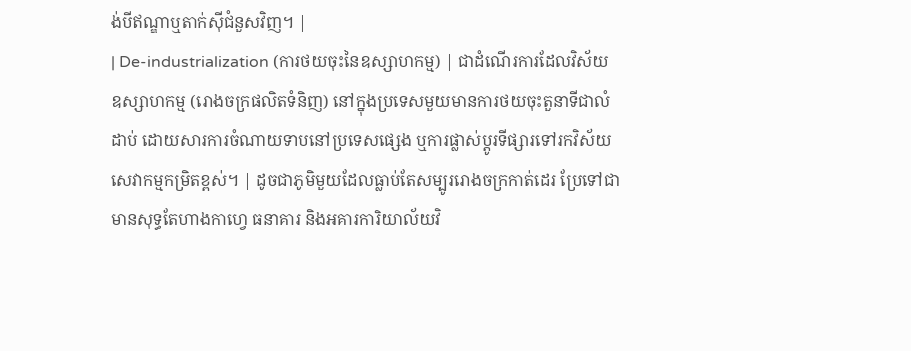ង់បីឥណ្ឌាឬតាក់ស៊ីជំនួសវិញ។ |
| De-industrialization (ការថយចុះនៃឧស្សាហកម្ម) | ជាដំណើរការដែលវិស័យឧស្សាហកម្ម (រោងចក្រផលិតទំនិញ) នៅក្នុងប្រទេសមួយមានការថយចុះតួនាទីជាលំដាប់ ដោយសារការចំណាយទាបនៅប្រទេសផ្សេង ឬការផ្លាស់ប្តូរទីផ្សារទៅរកវិស័យសេវាកម្មកម្រិតខ្ពស់។ | ដូចជាភូមិមួយដែលធ្លាប់តែសម្បូររោងចក្រកាត់ដេរ ប្រែទៅជាមានសុទ្ធតែហាងកាហ្វេ ធនាគារ និងអគារការិយាល័យវិ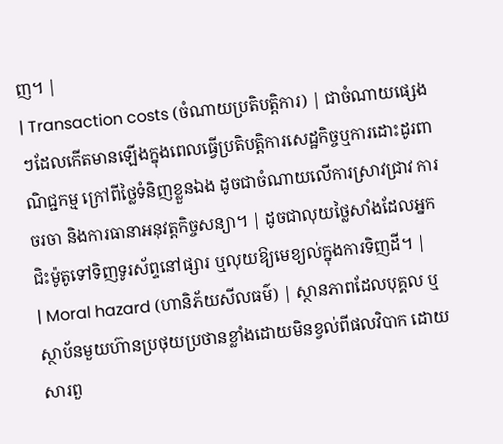ញ។ |
| Transaction costs (ចំណាយប្រតិបត្តិការ) | ជាចំណាយផ្សេងៗដែលកើតមានឡើងក្នុងពេលធ្វើប្រតិបត្តិការសេដ្ឋកិច្ចឬការដោះដូរពាណិជ្ជកម្ម ក្រៅពីថ្លៃទំនិញខ្លួនឯង ដូចជាចំណាយលើការស្រាវជ្រាវ ការចរចា និងការធានាអនុវត្តកិច្ចសន្យា។ | ដូចជាលុយថ្លៃសាំងដែលអ្នកជិះម៉ូតូទៅទិញទូរស័ព្ទនៅផ្សារ ឬលុយឱ្យមេខ្យល់ក្នុងការទិញដី។ |
| Moral hazard (ហានិភ័យសីលធម៌) | ស្ថានភាពដែលបុគ្គល ឬស្ថាប័នមួយហ៊ានប្រថុយប្រថានខ្លាំងដោយមិនខ្វល់ពីផលវិបាក ដោយសារពួ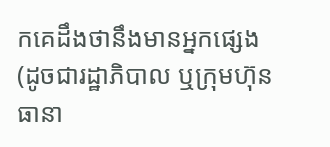កគេដឹងថានឹងមានអ្នកផ្សេង (ដូចជារដ្ឋាភិបាល ឬក្រុមហ៊ុនធានា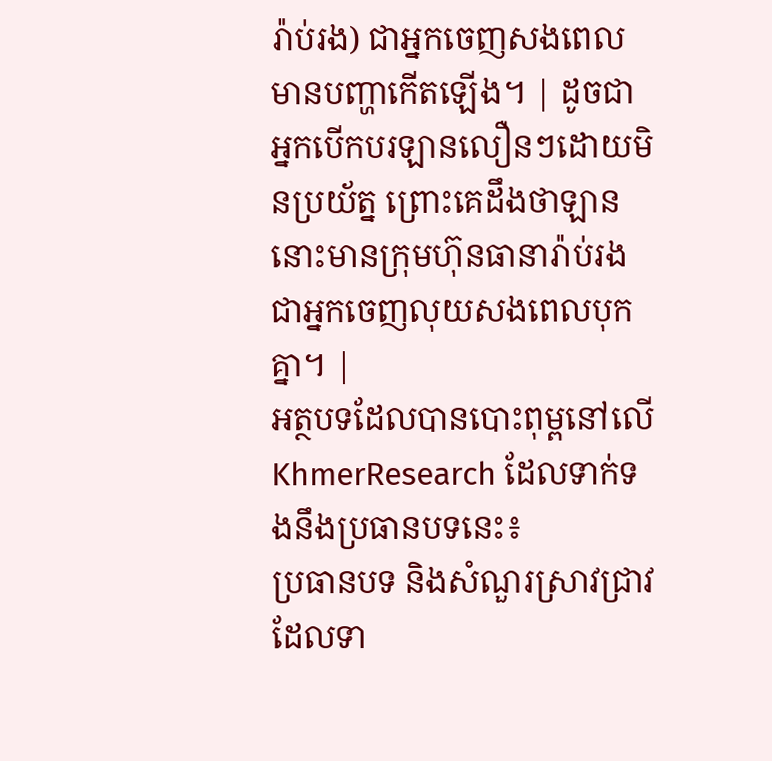រ៉ាប់រង) ជាអ្នកចេញសងពេលមានបញ្ហាកើតឡើង។ | ដូចជាអ្នកបើកបរឡានលឿនៗដោយមិនប្រយ័ត្ន ព្រោះគេដឹងថាឡាននោះមានក្រុមហ៊ុនធានារ៉ាប់រងជាអ្នកចេញលុយសងពេលបុកគ្នា។ |
អត្ថបទដែលបានបោះពុម្ពនៅលើ KhmerResearch ដែលទាក់ទងនឹងប្រធានបទនេះ៖
ប្រធានបទ និងសំណួរស្រាវជ្រាវដែលទា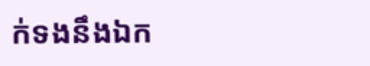ក់ទងនឹងឯក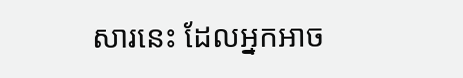សារនេះ ដែលអ្នកអាច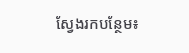ស្វែងរកបន្ថែម៖